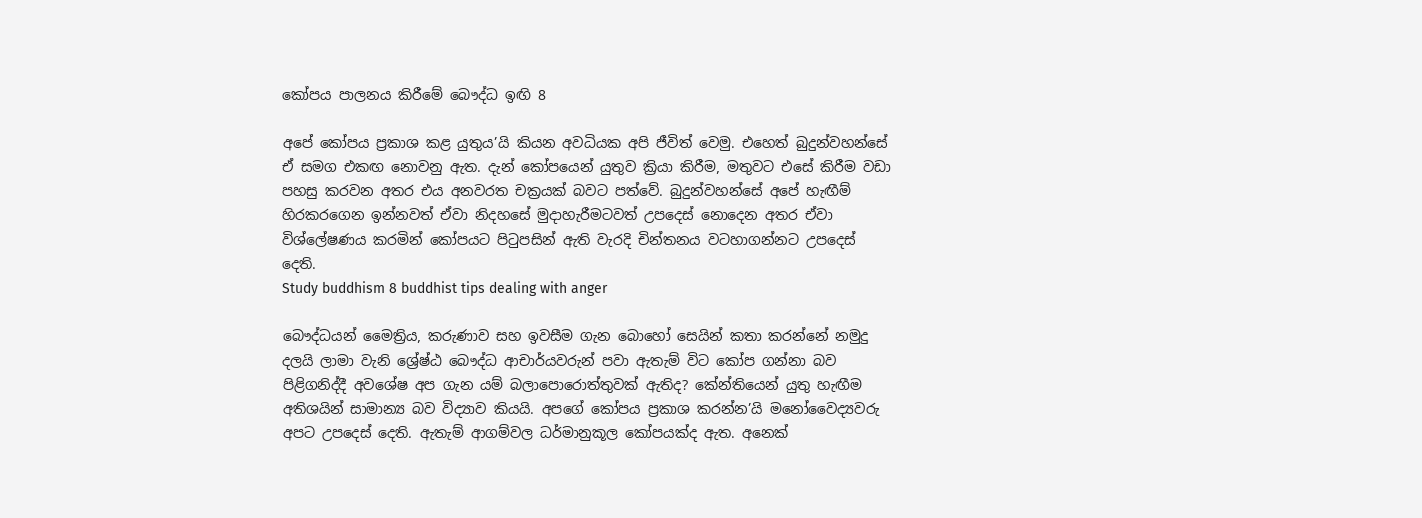කෝපය පාලනය කිරීමේ බෞද්ධ ඉඟි 8

අපේ කෝපය ප්‍රකාශ කළ යුතුය’යි කියන අවධියක අපි ජීවිත් වෙමු. එහෙත් බුදුන්වහන්සේ ඒ සමග එකඟ නොවනු ඇත. දැන් කෝපයෙන් යුතුව ක්‍රියා කිරීම, මතුවට එසේ කිරීම වඩා පහසු කරවන අතර එය අනවරත චක්‍රයක් බවට පත්වේ. බුදුන්වහන්සේ අපේ හැඟීම් හිරකරගෙන ඉන්නවත් ඒවා නිදහසේ මුදාහැරීමටවත් උපදෙස් නොදෙන අතර ඒවා විශ්ලේෂණය කරමින් කෝපයට පිටුපසින් ඇති වැරදි චින්තනය වටහාගන්නට උපදෙස් දෙති.
Study buddhism 8 buddhist tips dealing with anger

බෞද්ධයන් මෛත්‍රිය, කරුණාව සහ ඉවසීම ගැන බොහෝ සෙයින් කතා කරන්නේ නමුදු දලයි ලාමා වැනි ශ්‍රේෂ්ඨ බෞද්ධ ආචාර්යවරුන් පවා ඇතැම් විට කෝප ගන්නා බව පිළිගනිද්දී අවශේෂ අප ගැන යම් බලාපොරොත්තුවක් ඇතිද? කේන්තියෙන් යුතු හැඟීම අතිශයින් සාමාන්‍ය බව විද්‍යාව කියයි. අපගේ කෝපය ප්‍රකාශ කරන්න’යි මනෝවෛද්‍යවරු අපට උපදෙස් දෙති. ඇතැම් ආගම්වල ධර්මානුකූල කෝපයක්ද ඇත. අනෙක්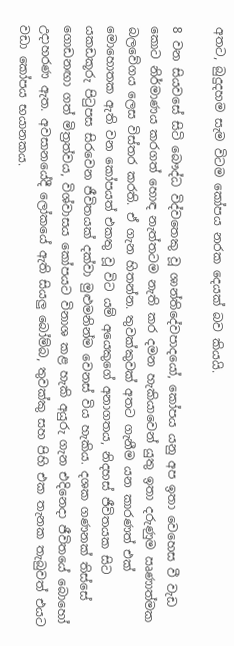අතට, බුදුදහම සැම විටම කෝපය නරක දෙයක් බව කියයි.

8 වන සියවසේ සිටි බෞද්ධ විද්වතෙකු වූ ශාන්තිදේවපාදයෝ, කෝපය යනු අප ඉතා වෙහෙස වී වැඩ කොට නිර්මාණය කරගත් හොඳ නැත්තටම නැති කර දමන හැකියාවෙන් යුතු ඉතා දරුණුම ඍණාත්මක බලවේගය ලෙස විස්තර කරති. ඒ ගැන හිතන්න. තුවක්කුවක් අතට ගැනීම යන කාරණත් එක් මොහොතක ඇති වන කෝපයත් එකතු වූ විට යම් අයෙකුගේ අනාගතය, නිදහස් ජීවිතයක සිට යකඩකූරු පිටුපස සිරවෙන ජීවිතයක් දක්වා මුළුමනින්ම වෙනස් විය හැකිය. දශක ගණනක් තිස්සේ ගොඩනඟා ගත් මිත්‍රත්වය, විශ්වාසය කෝපයට විනාශ කළ හැකි අයුරු ගැන එදිනෙදා ජීවිතයේ බොහෝ උදාහරණ ඇත. අවසානයේදී ලෝකයේ ඇති සියලු බෝම්බ, තුවක්කු සහ පිහි එක තැනක තැබුවත් එයට වඩා කෝපය භයානකය.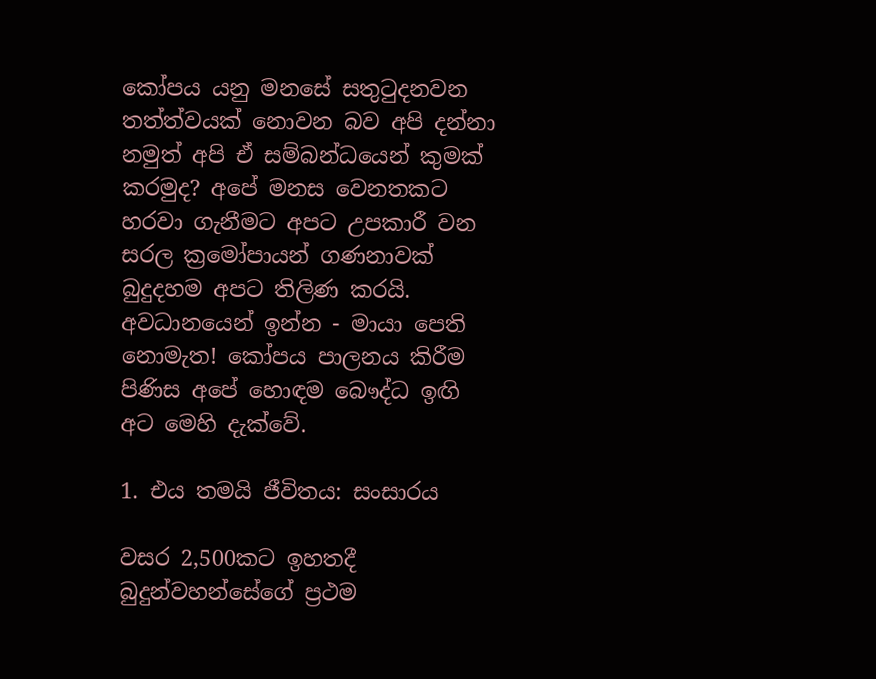කෝපය යනු මනසේ සතුටුදනවන තත්ත්වයක් නොවන බව අපි දන්නා නමුත් අපි ඒ සම්බන්ධයෙන් කුමක් කරමුද? අපේ මනස වෙනතකට හරවා ගැනීමට අපට උපකාරී වන සරල ක්‍රමෝපායන් ගණනාවක් බුදුදහම අපට තිලිණ කරයි. අවධානයෙන් ඉන්න - මායා පෙති නොමැත! කෝපය පාලනය කිරීම පිණිස අපේ හොඳම බෞද්ධ ඉඟි අට මෙහි දැක්වේ.

1. එය තමයි ජීවිතය: සංසාරය

වසර 2,500කට ඉහතදී බුදුන්වහන්සේගේ ප්‍රථම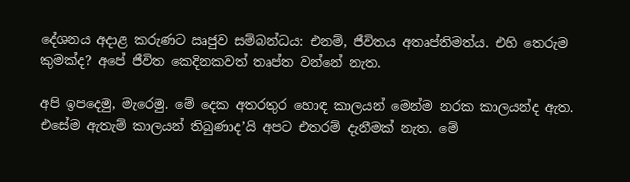දේශනය අදාළ කරුණට ඍජුව සම්බන්ධය: එනම්, ජීවිතය අතෘප්තිමත්ය. එහි තෙරුම කුමක්ද? අපේ ජීවිත කෙදිනකවත් තෘප්ත වන්නේ නැත.

අපි ඉපදෙමු, මැරෙමු. මේ දෙක අතරතුර හොඳ කාලයන් මෙන්ම නරක කාලයන්ද ඇත. එසේම ඇතැම් කාලයන් තිබුණාද’යි අපට එතරම් දැනීමක් නැත. මේ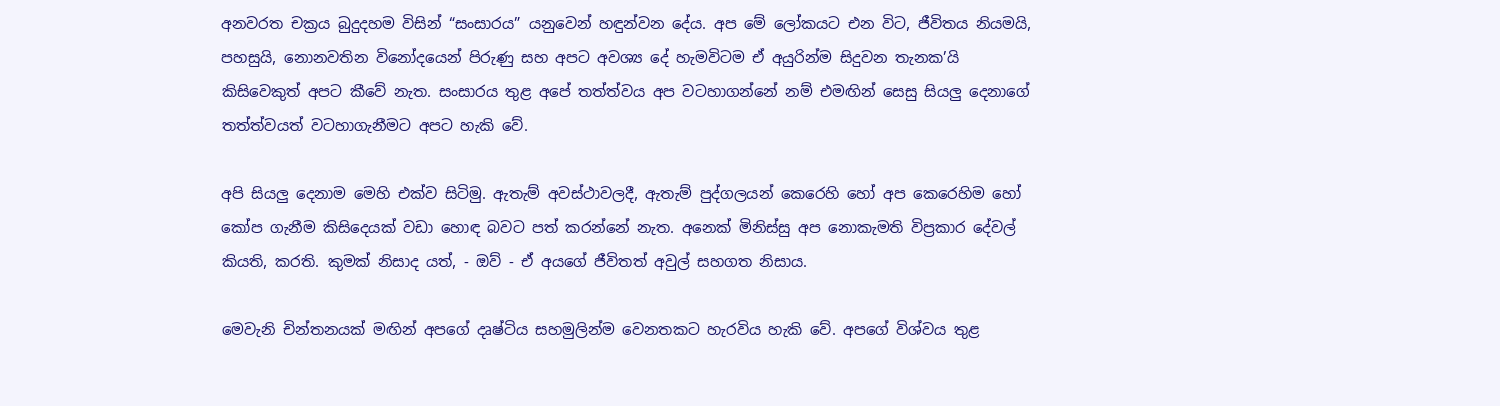අනවරත චක්‍රය බුදුදහම විසින් “සංසාරය” යනුවෙන් හඳුන්වන දේය. අප මේ ලෝකයට එන විට, ජීවිතය නියමයි, පහසුයි, නොනවතින විනෝදයෙන් පිරුණු සහ අපට අවශ්‍ය දේ හැමවිටම ඒ අයුරින්ම සිදුවන තැනක’යි කිසිවෙකුත් අපට කීවේ නැත. සංසාරය තුළ අපේ තත්ත්වය අප වටහාගන්නේ නම් එමඟින් සෙසු සියලු දෙනාගේ තත්ත්වයත් වටහාගැනීමට අපට හැකි වේ.

අපි සියලු දෙනාම මෙහි එක්ව සිටිමු. ඇතැම් අවස්ථාවලදී, ඇතැම් පුද්ගලයන් කෙරෙහි හෝ අප කෙරෙහිම හෝ කෝප ගැනීම කිසිදෙයක් වඩා හොඳ බවට පත් කරන්නේ නැත. අනෙක් මිනිස්සු අප නොකැමති විප්‍රකාර දේවල් කියති, කරති. කුමක් නිසාද යත්, - ඔව් - ඒ අයගේ ජීවිතත් අවුල් සහගත නිසාය.

මෙවැනි චින්තනයක් මඟින් අපගේ දෘෂ්ටිය සහමුලින්ම වෙනතකට හැරවිය හැකි වේ. අපගේ විශ්වය තුළ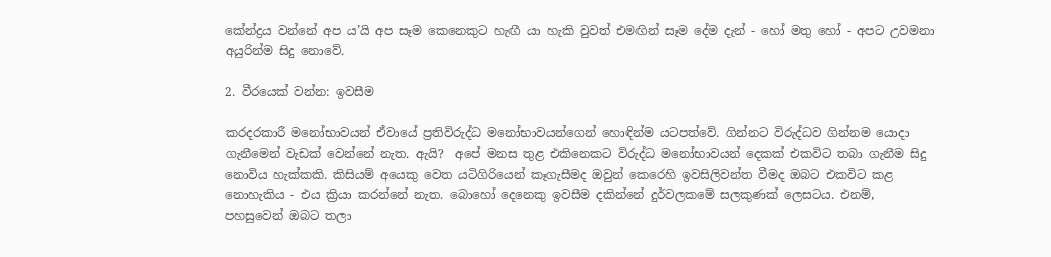කේන්ද්‍රය වන්නේ අප ය’යි අප සෑම කෙනෙකුට හැඟී යා හැකි වුවත් එමඟින් සෑම දේම දැන් - හෝ මතු හෝ - අපට උවමනා අයුරින්ම සිදු නොවේ.

2. වීරයෙක් වන්න: ඉවසීම

කරදරකාරී මනෝභාවයන් ඒවායේ ප්‍රතිවිරුද්ධ මනෝභාවයන්ගෙන් හොඳින්ම යටපත්වේ. ගින්නට විරුද්ධව ගින්නම යොදා ගැනීමෙන් වැඩක් වෙන්නේ නැත. ඇයි?  අපේ මනස තුළ එකිනෙකට විරුද්ධ මනෝභාවයන් දෙකක් එකවිට තබා ගැනීම සිදු නොවිය හැක්කකි. කිසියම් අයෙකු වෙත යටිගිරියෙන් කෑගැසීමද ඔවුන් කෙරෙහි ඉවසිලිවන්ත වීමද ඔබට එකවිට කළ නොහැකිය - එය ක්‍රියා කරන්නේ නැත. බොහෝ දෙනෙකු ඉවසීම දකින්නේ දුර්වලකමේ සලකුණක් ලෙසටය. එනම්, පහසුවෙන් ඔබට තලා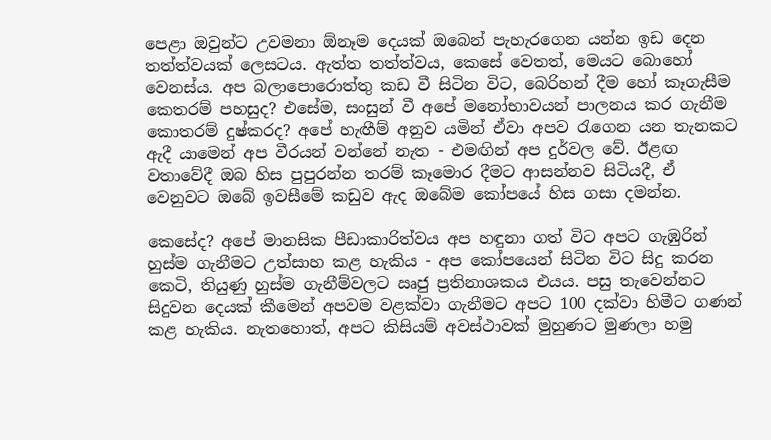පෙළා ඔවුන්ට උවමනා ඕනෑම දෙයක් ඔබෙන් පැහැරගෙන යන්න ඉඩ දෙන තත්ත්වයක් ලෙසටය. ඇත්ත තත්ත්වය, කෙසේ වෙතත්, මෙයට බොහෝ වෙනස්ය. අප බලාපොරොත්තු කඩ වී සිටින විට, බෙරිහන් දීම හෝ කෑගැසීම කෙතරම් පහසුද? එසේම, සංසුන් වී අපේ මනෝභාවයන් පාලනය කර ගැනීම කොතරම් දුෂ්කරද? අපේ හැඟීම් අනුව යමින් ඒවා අපව රැගෙන යන තැනකට ඇදී යාමෙන් අප වීරයන් වන්නේ නැත - එමඟින් අප දුර්වල වේ. ඊළඟ වතාවේදී ඔබ හිස පුපුරන්න තරම් කෑමොර දීමට ආසන්නව සිටියදී, ඒ වෙනුවට ඔබේ ඉවසීමේ කඩුව ඇද ඔබේම කෝපයේ හිස ගසා දමන්න.

කෙසේද? අපේ මානසික පීඩාකාරිත්වය අප හඳුනා ගත් විට අපට ගැඹුරින් හුස්ම ගැනීමට උත්සාහ කළ හැකිය - අප කෝපයෙන් සිටින විට සිදු කරන කෙටි, තියුණු හුස්ම ගැනීම්වලට ඍජු ප්‍රතිනාශකය එයය. පසු තැවෙන්නට සිදුවන දෙයක් කීමෙන් අපවම වළක්වා ගැනීමට අපට 100 දක්වා හිමීට ගණන් කළ හැකිය. නැතහොත්, අපට කිසියම් අවස්ථාවක් මුහුණට මුණලා හමු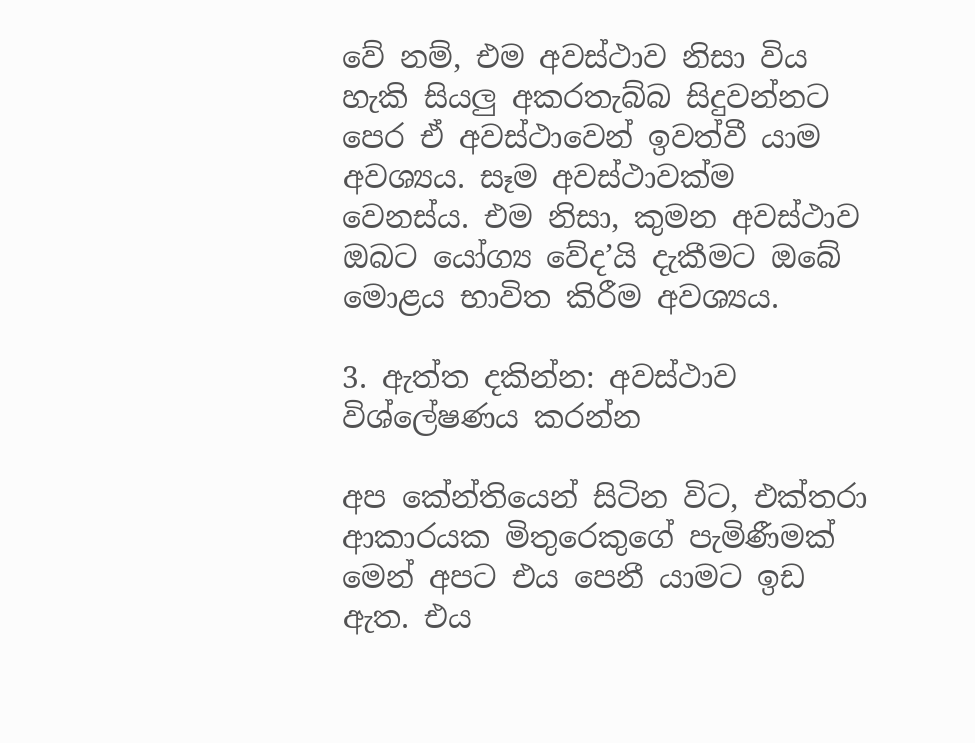වේ නම්, එම අවස්ථාව නිසා විය හැකි සියලු අකරතැබ්බ සිදුවන්නට පෙර ඒ අවස්ථාවෙන් ඉවත්වී යාම අවශ්‍යය. සෑම අවස්ථාවක්ම වෙනස්ය. එම නිසා, කුමන අවස්ථාව ඔබට යෝග්‍ය වේද’යි දැකීමට ඔබේ මොළය භාවිත කිරීම අවශ්‍යය.

3. ඇත්ත දකින්න: අවස්ථාව විශ්ලේෂණය කරන්න

අප කේන්තියෙන් සිටින විට, එක්තරා ආකාරයක මිතුරෙකුගේ පැමිණීමක් මෙන් අපට එය පෙනී යාමට ඉඩ ඇත. එය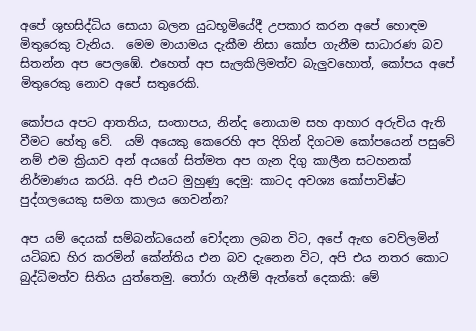අපේ ශුභසිද්ධිය සොයා බලන යුධභූමියේදී උපකාර කරන අපේ හොඳම මිතුරෙකු වැනිය.  මෙම මායාමය දැකීම නිසා කෝප ගැනීම සාධාරණ බව සිතන්න අප පෙලඹේ. එහෙත් අප සැලකිලිමත්ව බැලුවහොත්, කෝපය අපේ මිතුරෙකු නොව අපේ සතුරෙකි.

කෝපය අපට ආතතිය, සංතාපය, නින්ද නොයාම සහ ආහාර අරුචිය ඇති වීමට හේතු වේ.  යම් අයෙකු කෙරෙහි අප දිගින් දිගටම කෝපයෙන් පසුවේ නම් එම ක්‍රියාව අන් අයගේ සිත්මත අප ගැන දිගු කාලීන සටහනක් නිර්මාණය කරයි. අපි එයට මුහුණු දෙමු: කාටද අවශ්‍ය කෝපාවිෂ්ට පුද්ගලයෙකු සමග කාලය ගෙවන්න?

අප යම් දෙයක් සම්බන්ධයෙන් චෝදනා ලබන විට, අපේ ඇඟ වෙව්ලමින් යටිබඩ හිර කරමින් කේන්තිය එන බව දැනෙන විට, අපි එය නතර කොට බුද්ධිමත්ව සිතිය යුත්තෙමු. තෝරා ගැනීම් ඇත්තේ දෙකකි: මේ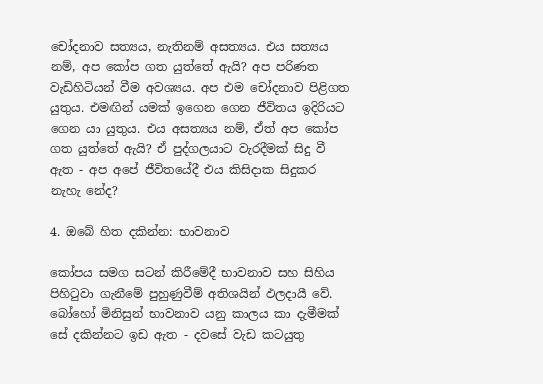චෝදනාව සත්‍යය, නැතිනම් අසත්‍යය. එය සත්‍යය නම්, අප කෝප ගත යුත්තේ ඇයි? අප පරිණත වැඩිහිටියන් වීම අවශ්‍යය. අප එම චෝදනාව පිළිගත යුතුය. එමඟින් යමක් ඉගෙන ගෙන ජීවිතය ඉදිරියට ගෙන යා යුතුය. එය අසත්‍යය නම්, ඒත් අප කෝප ගත යුත්තේ ඇයි? ඒ පුද්ගලයාට වැරදීමක් සිදු වී ඇත - අප අපේ ජීවිතයේදී එය කිසිදාක සිදුකර නැහැ නේද?

4. ඔබේ හිත දකින්න: භාවනාව

කෝපය සමග සටන් කිරීමේදී භාවනාව සහ සිහිය පිහිටුවා ගැනීමේ පුහුණුවීම් අතිශයින් ඵලදායී වේ. බෝහෝ මිනිසුන් භාවනාව යනු කාලය කා දැමීමක් සේ දකින්නට ඉඩ ඇත - දවසේ වැඩ කටයුතු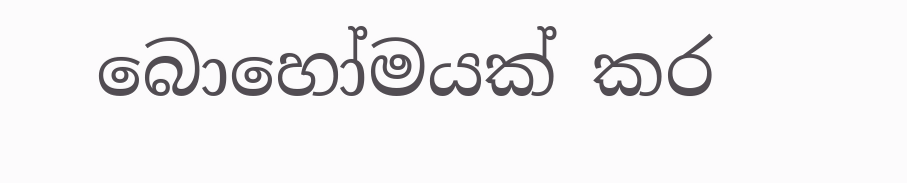බොහෝමයක් කර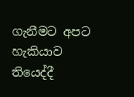ගැනීමට අපට හැකියාව තියෙද්දී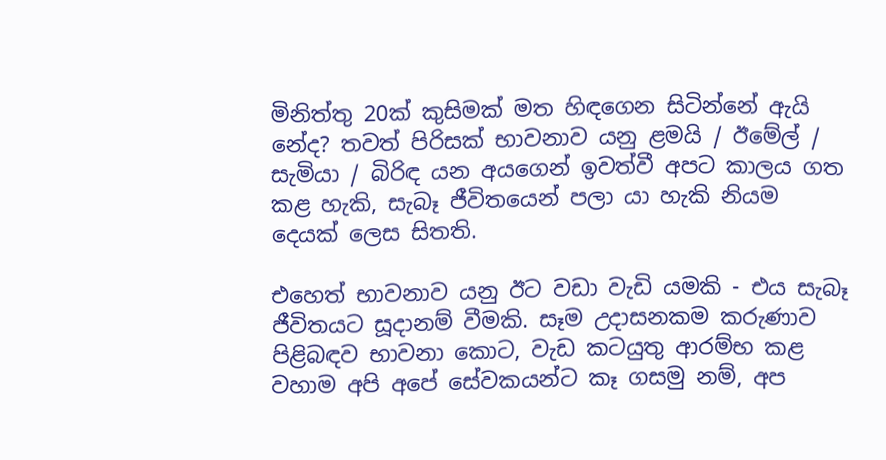මිනිත්තු 20ක් කුසිමක් මත හිඳගෙන සිටින්නේ ඇයි නේද? තවත් පිරිසක් භාවනාව යනු ළමයි / ඊමේල් / සැමියා / බිරිඳ යන අයගෙන් ඉවත්වී අපට කාලය ගත කළ හැකි, සැබෑ ජීවිතයෙන් පලා යා හැකි නියම දෙයක් ලෙස සිතති.

එහෙත් භාවනාව යනු ඊට වඩා වැඩි යමකි - එය සැබෑ ජීවිතයට සූදානම් වීමකි. සෑම උදාසනකම කරුණාව පිළිබඳව භාවනා කොට, වැඩ කටයුතු ආරම්භ කළ වහාම අපි අපේ සේවකයන්ට කෑ ගසමු නම්, අප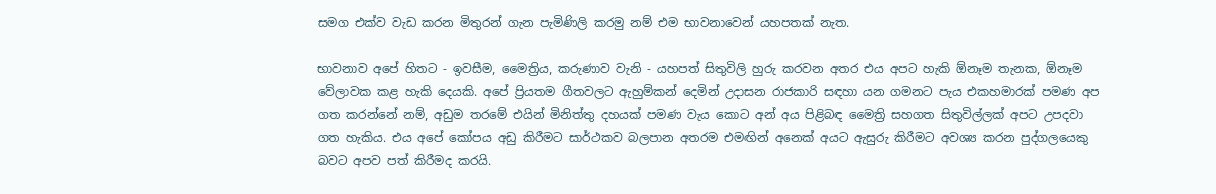සමග එක්ව වැඩ කරන මිතුරන් ගැන පැමිණිලි කරමු නම් එම භාවනාවෙන් යහපතක් නැත.

භාවනාව අපේ හිතට - ඉවසීම, මෛත්‍රිය, කරුණාව වැනි - යහපත් සිතුවිලි හුරු කරවන අතර එය අපට හැකි ඕනෑම තැනක, ඕනෑම වේලාවක කළ හැකි දෙයකි. අපේ ප්‍රියතම ගීතවලට ඇහුම්කන් දෙමින් උදාසන රාජකාරි සඳහා යන ගමනට පැය එකහමාරක් පමණ අප ගත කරන්නේ නම්, අඩුම තරමේ එයින් මිනිත්තු දහයක් පමණ වැය කොට අන් අය පිළිබඳ මෛත්‍රි සහගත සිතුවිල්ලක් අපට උපදවා ගත හැකිය. එය අපේ කෝපය අඩු කිරීමට සාර්ථකව බලපාන අතරම එමඟින් අනෙක් අයට ඇසුරු කිරීමට අවශ්‍ය කරන පුද්ගලයෙකු බවට අපව පත් කිරීමද කරයි.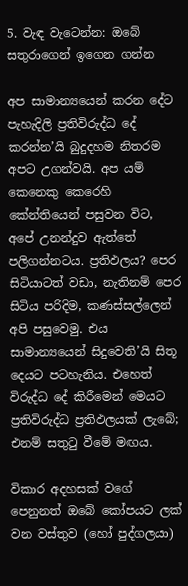5. වැඳ වැටෙන්න: ඔබේ සතුරාගෙන් ඉගෙන ගන්න

අප සාමාන්‍යයෙන් කරන දේට පැහැදිලි ප්‍රතිවිරුද්ධ දේ කරන්න’යි බුදුදහම නිතරම අපට උගන්වයි. අප යම් කෙනෙකු කෙරෙහි කේන්තියෙන් පසුවන විට, අපේ උනන්දුව ඇත්තේ පලිගන්නටය. ප්‍රතිඵලය? පෙර සිටියාටත් වඩා, නැතිනම් පෙර සිටිය පරිදිම, කණස්සල්ලෙන් අපි පසුවෙමු. එය සාමාන්‍යයෙන් සිදුවෙති’යි සිතූ දෙයට පටහැනිය. එහෙත් විරුද්ධ දේ කිරීමෙන් මෙයට ප්‍රතිවිරුද්ධ ප්‍රතිඵලයක් ලැබේ; එනම් සතුටු වීමේ මඟය.

විකාර අදහසක් වගේ පෙනුනත් ඔබේ කෝපයට ලක් වන වස්තුව (හෝ පුද්ගලයා)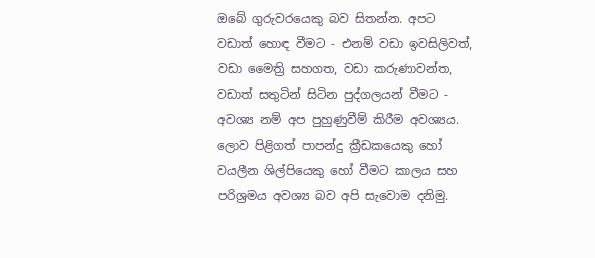ඔබේ ගුරුවරයෙකු බව සිතන්න. අපට වඩාත් හොඳ වීමට - එනම් වඩා ඉවසිලිවත්, වඩා මෛත්‍රි සහගත, වඩා කරුණාවන්ත, වඩාත් සතුටින් සිටින පුද්ගලයන් වීමට - අවශ්‍ය නම් අප පුහුණුවීම් කිරීම අවශ්‍යය. ලොව පිළිගත් පාපන්දු ක්‍රීඩකයෙකු හෝ වයලීන ශිල්පියෙකු හෝ වීමට කාලය සහ පරිශ්‍රමය අවශ්‍ය බව අපි සැවොම දනිමු.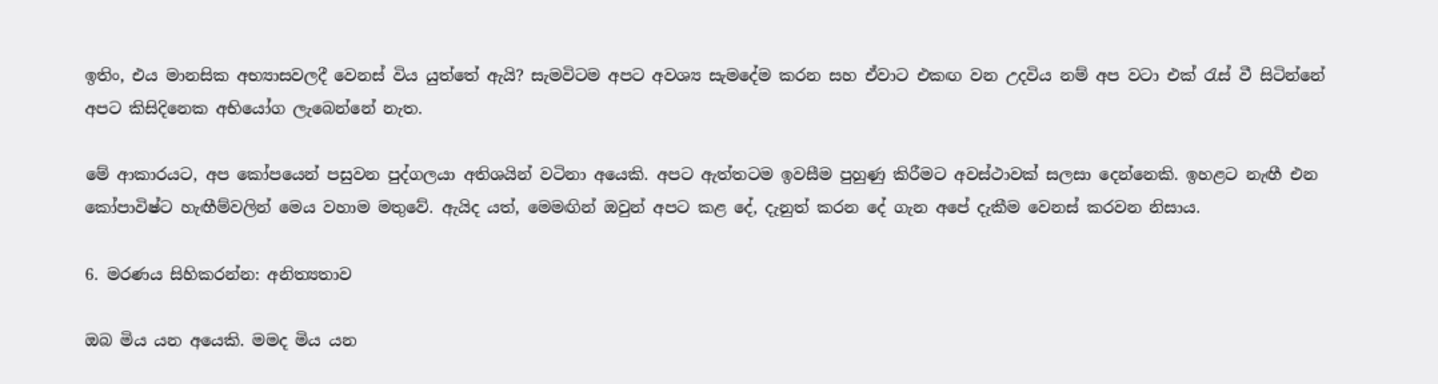ඉතිං, එය මානසික අභ්‍යාසවලදී වෙනස් විය යුත්තේ ඇයි? සැමවිටම අපට අවශ්‍ය සැමදේම කරන සහ ඒවාට එකඟ වන උදවිය නම් අප වටා එක් රැස් වී සිටින්නේ අපට කිසිදිනෙක අභියෝග ලැබෙන්නේ නැත.

මේ ආකාරයට, අප කෝපයෙන් පසුවන පුද්ගලයා අතිශයින් වටිනා අයෙකි. අපට ඇත්තටම ඉවසීම පුහුණු කිරීමට අවස්ථාවක් සලසා දෙන්නෙකි. ඉහළට නැඟී එන කෝපාවිෂ්ට හැඟීම්වලින් මෙය වහාම මතුවේ. ඇයිද යත්, මෙමඟින් ඔවුන් අපට කළ දේ, දැනුත් කරන දේ ගැන අපේ දැකීම වෙනස් කරවන නිසාය.

6. මරණය සිහිකරන්න: අනිත්‍යතාව

ඔබ මිය යන අයෙකි. මමද මිය යන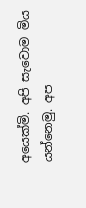අයෙක්මි. අපි සැවොම මිය යන්නෙමු. අප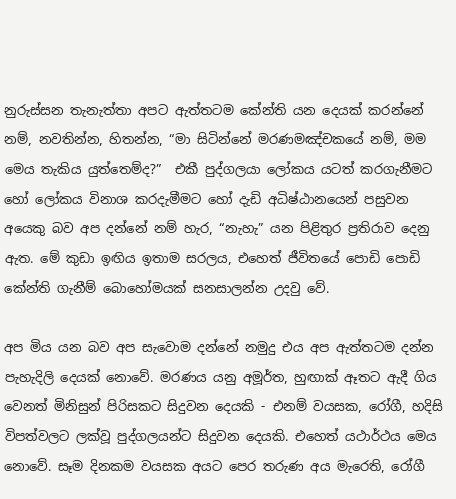නුරුස්සන තැනැත්තා අපට ඇත්තටම කේන්ති යන දෙයක් කරන්නේ නම්, නවතින්න, හිතන්න, “මා සිටින්නේ මරණමඤ්චකයේ නම්, මම මෙය තැකිය යුත්තෙම්ද?”  එකී පුද්ගලයා ලෝකය යටත් කරගැනීමට හෝ ලෝකය විනාශ කරදැමීමට හෝ දැඩි අධිෂ්ඨානයෙන් පසුවන අයෙකු බව අප දන්නේ නම් හැර, “නැහැ” යන පිළිතුර ප්‍රතිරාව දෙනු ඇත. මේ කුඩා ඉඟිය ඉතාම සරලය, එහෙත් ජීවිතයේ පොඩි පොඩි කේන්ති ගැනීම් බොහෝමයක් සනසාලන්න උදවු වේ.

අප මිය යන බව අප සැවොම දන්නේ නමුදු එය අප ඇත්තටම දන්න පැහැදිලි දෙයක් නොවේ. මරණය යනු අමූර්ත, හුඟාක් ඈතට ඇදී ගිය වෙනත් මිනිසුන් පිරිසකට සිදුවන දෙයකි - එනම් වයසක, රෝගී, හදිසි විපත්වලට ලක්වූ පුද්ගලයන්ට සිදුවන දෙයකි. එහෙත් යථාර්ථය මෙය නොවේ. සෑම දිනකම වයසක අයට පෙර තරුණ අය මැරෙති, රෝගී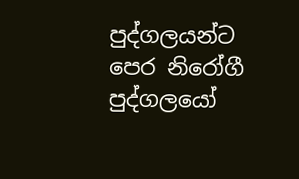පුද්ගලයන්ට පෙර නිරෝගී පුද්ගලයෝ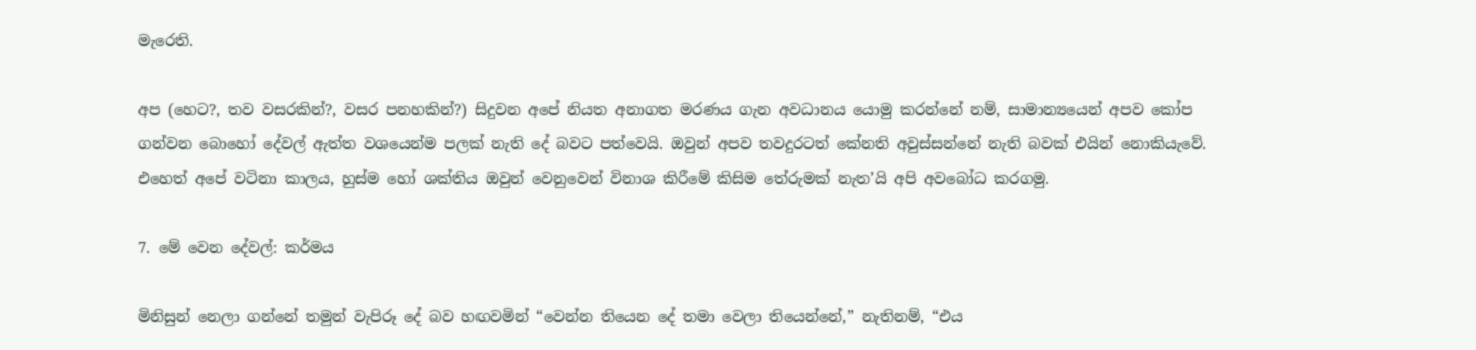මැරෙති.

අප (හෙට?, තව වසරකින්?, වසර පනහකින්?) සිදුවන අපේ නියත අනාගත මරණය ගැන අවධානය යොමු කරන්නේ නම්, සාමාන්‍යයෙන් අපව කෝප ගන්වන බොහෝ දේවල් ඇත්ත වශයෙන්ම පලක් නැති දේ බවට පත්වෙයි. ඔවුන් අපව තවදුරටත් කේනති අවුස්සන්නේ නැති බවක් එයින් නොකියැවේ. එහෙත් අපේ වටිනා කාලය, හුස්ම හෝ ශක්තිය ඔවුන් වෙනුවෙන් විනාශ කිරීමේ කිසිම තේරුමක් නැත’යි අපි අවබෝධ කරගමු.

7. මේ වෙන දේවල්: කර්මය

මිනිසුන් නෙලා ගන්නේ තමුන් වැපිරූ දේ බව හඟවමින් “වෙන්න තියෙන දේ තමා වෙලා තියෙන්නේ,” නැතිනම්, “එය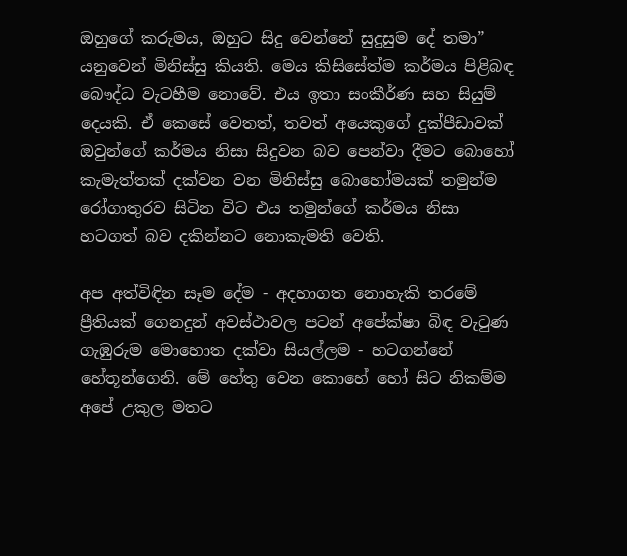ඔහුගේ කරුමය, ඔහුට සිදු වෙන්නේ සුදුසුම දේ තමා” යනුවෙන් මිනිස්සු කියති. මෙය කිසිසේත්ම කර්මය පිළිබඳ බෞද්ධ වැටහීම නොවේ. එය ඉතා සංකීර්ණ සහ සියුම් දෙයකි. ඒ කෙසේ වෙතත්, තවත් අයෙකුගේ දුක්පීඩාවක් ඔවුන්ගේ කර්මය නිසා සිදුවන බව පෙන්වා දීමට බොහෝ කැමැත්තක් දක්වන වන මිනිස්සු බොහෝමයක් තමුන්ම රෝගාතුරව සිටින විට එය තමුන්ගේ කර්මය නිසා හටගත් බව දකින්නට නොකැමති වෙති.

අප අත්විඳින සෑම දේම - අදහාගත නොහැකි තරමේ ප්‍රීතියක් ගෙනදුන් අවස්ථාවල පටන් අපේක්ෂා බිඳ වැටුණ ගැඹුරුම මොහොත දක්වා සියල්ලම - හටගන්නේ හේතූන්ගෙනි. මේ හේතු වෙන කොහේ හෝ සිට නිකම්ම අපේ උකුල මතට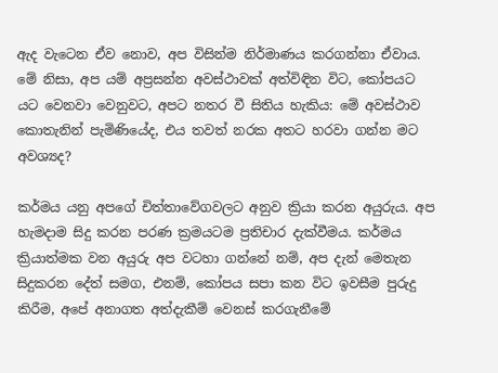ඇද වැටෙන ඒව නොව, අප විසින්ම නිර්මාණය කරගන්නා ඒවාය. මේ නිසා, අප යම් අප්‍රසන්න අවස්ථාවක් අත්විඳින විට, කෝපයට යට වෙනවා වෙනුවට, අපට නතර වී සිතිය හැකිය: මේ අවස්ථාව කොතැනින් පැමිණියේද, එය තවත් නරක අතට හරවා ගන්න මට අවශ්‍යද?

කර්මය යනු අපගේ චිත්තාවේගවලට අනුව ක්‍රියා කරන අයුරුය. අප හැමදාම සිදු කරන පරණ ක්‍රමයටම ප්‍රතිචාර දැක්වීමය. කර්මය ක්‍රියාත්මක වන අයුරු අප වටහා ගන්නේ නම්, අප දැන් මෙතැන සිදුකරන දේත් සමග, එනම්, කෝපය සපා කන විට ඉවසීම පුරුදු කිරීම, අපේ අනාගත අත්දැකීම් වෙනස් කරගැනීමේ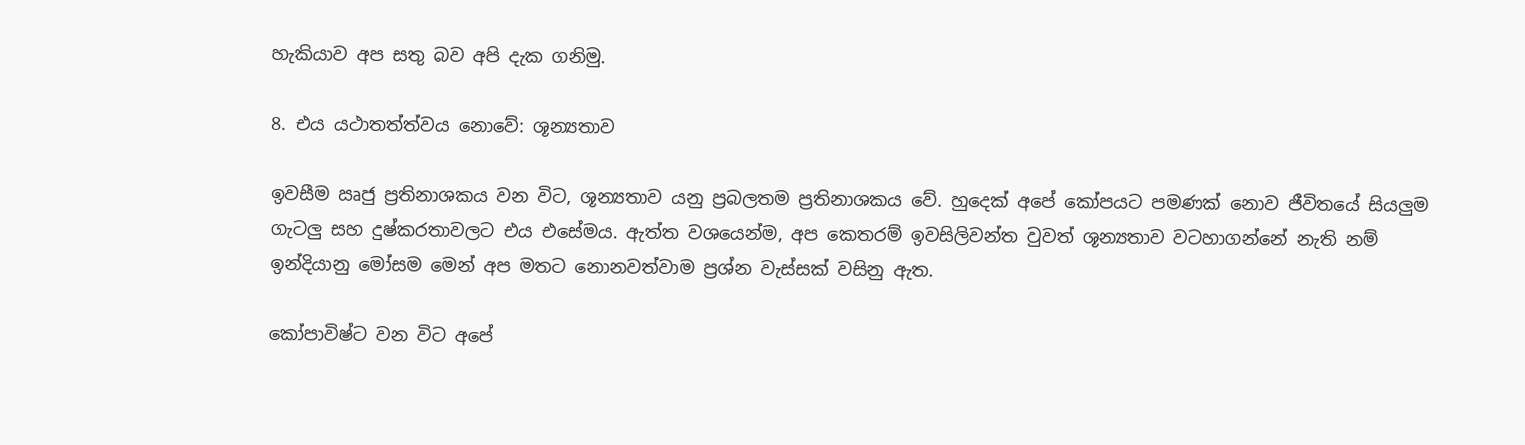හැකියාව අප සතු බව අපි දැක ගනිමු.

8. එය යථාතත්ත්වය නොවේ: ශූන්‍යතාව

ඉවසීම ඍජු ප්‍රතිනාශකය වන විට, ශූන්‍යතාව යනු ප්‍රබලතම ප්‍රතිනාශකය වේ. හුදෙක් අපේ කෝපයට පමණක් නොව ජීවිතයේ සියලුම ගැටලු සහ දුෂ්කරතාවලට එය එසේමය. ඇත්ත වශයෙන්ම, අප කෙතරම් ඉවසිලිවන්ත වුවත් ශූන්‍යතාව වටහාගන්නේ නැති නම් ඉන්දියානු මෝසම මෙන් අප මතට නොනවත්වාම ප්‍රශ්න වැස්සක් වසිනු ඇත.

කෝපාවිෂ්ට වන විට අපේ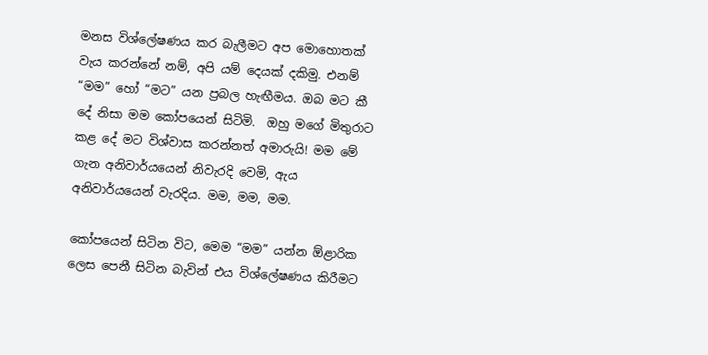මනස විශ්ලේෂණය කර බැලීමට අප මොහොතක් වැය කරන්නේ නම්, අපි යම් දෙයක් දකිමු. එනම් “මම” හෝ “මට” යන ප්‍රබල හැඟීමය. ඔබ මට කී දේ නිසා මම කෝපයෙන් සිටිමි.  ඔහු මගේ මිතුරාට කළ දේ මට විශ්වාස කරන්නත් අමාරුයි! මම මේ ගැන අනිවාර්යයෙන් නිවැරදි වෙමි, ඇය අනිවාර්යයෙන් වැරදිය. මම, මම, මම.

කෝපයෙන් සිටින විට, මෙම “මම” යන්න ඕළාරික ලෙස පෙනී සිටින බැවින් එය විශ්ලේෂණය කිරීමට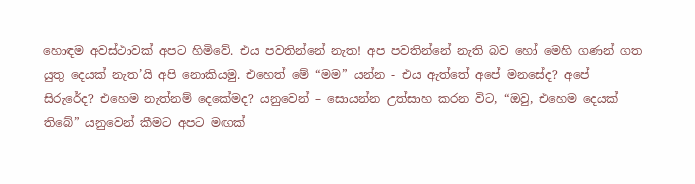හොඳම අවස්ථාවක් අපට හිමිවේ. එය පවතින්නේ නැත! අප පවතින්නේ නැති බව හෝ මෙහි ගණන් ගත යුතු දෙයක් නැත’යි අපි නොකියමු. එහෙත් මේ “මම” යන්න - එය ඇත්තේ අපේ මනසේද? අපේ සිරුරේද? එහෙම නැත්නම් දෙකේමද? යනුවෙන් – සොයන්න උත්සාහ කරන විට, “ඔවු, එහෙම දෙයක් තිබේ” යනුවෙන් කීමට අපට මඟක්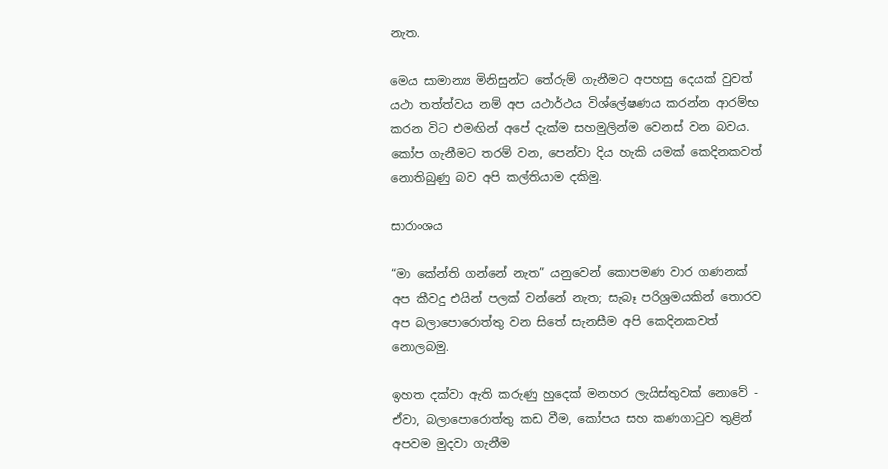නැත.

මෙය සාමාන්‍ය මිනිසුන්ට තේරුම් ගැනීමට අපහසු දෙයක් වුවත් යථා තත්ත්වය නම් අප යථාර්ථය විශ්ලේෂණය කරන්න ආරම්භ කරන විට එමඟින් අපේ දැක්ම සහමුලින්ම වෙනස් වන බවය. කෝප ගැනීමට තරම් වන, පෙන්වා දිය හැකි යමක් කෙදිනකවත් නොතිබුණු බව අපි කල්තියාම දකිමු.

සාරාංශය

“මා කේන්ති ගන්නේ නැත” යනුවෙන් කොපමණ වාර ගණනක් අප කීවදු එයින් පලක් වන්නේ නැත; සැබෑ පරිශ්‍රමයකින් තොරව අප බලාපොරොත්තු වන සිතේ සැනසීම අපි කෙදිනකවත් නොලබමු.

ඉහත දක්වා ඇති කරුණු හුදෙක් මනහර ලැයිස්තුවක් නොවේ - ඒවා, බලාපොරොත්තු කඩ වීම, කෝපය සහ කණගාටුව තුළින් අපවම මුදවා ගැනීම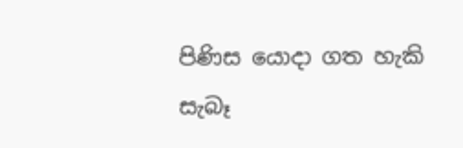පිණිස යොදා ගත හැකි සැබෑ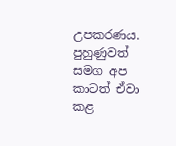උපකරණය. පුහුණුවත් සමග අප කාටත් ඒවා කළ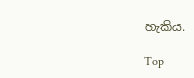හැකිය.

Top